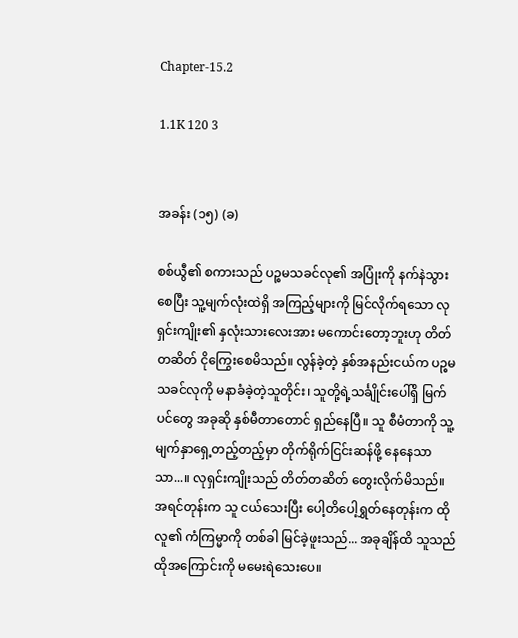Chapter-15.2

1.1K 120 3


အခန်း (၁၅) (ခ)

စစ်ယွီ၏ စကားသည် ပဉ္စမသခင်လု၏ အပြုံးကို နက်နဲသွားစေပြီး သူ့မျက်လုံးထဲရှိ အကြည့်များကို မြင်လိုက်ရသော လုရှင်းကျိုး၏ နှလုံးသားလေးအား မကောင်းတော့ဘူးဟု တိတ်တဆိတ် ငိုကြွေးစေမိသည်။ လွန်ခဲ့တဲ့ နှစ်အနည်းငယ်က ပဉ္စမသခင်လုကို မနာခံခဲ့တဲ့သူတိုင်း၊ သူတို့ရဲ့သင်္ချိုင်းပေါ်ရှိ မြက်ပင်တွေ အခုဆို နှစ်မီတာတောင် ရှည်နေပြီ။ သူ စီမံတာကို သူ့မျက်နှာရှေ့တည့်တည့်မှာ တိုက်ရိုက်ငြင်းဆန်ဖို့ နေနေသာသာ...။ လုရှင်းကျိုးသည် တိတ်တဆိတ် တွေးလိုက်မိသည်။ အရင်တုန်းက သူ ငယ်သေးပြီး ပေါ့တိပေါ့ရွှတ်နေတုန်းက ထိုလူ၏ ကံကြမ္မာကို တစ်ခါ မြင်ခဲ့ဖူးသည်... အခုချိန်ထိ သူသည် ထိုအကြောင်းကို မမေးရဲသေးပေ။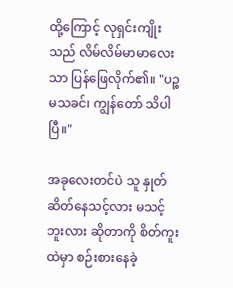ထို့ကြောင့် လုရှင်းကျိုးသည် လိမ်လိမ်မာမာလေးသာ ပြန်ဖြေလိုက်၏။ "ပဉ္စမသခင်၊ ကျွန်တော် သိပါပြီ။"

အခုလေးတင်ပဲ သူ နှုတ်ဆိတ်နေသင့်လား မသင့်ဘူးလား ဆိုတာကို စိတ်ကူးထဲမှာ စဉ်းစား‌နေခဲ့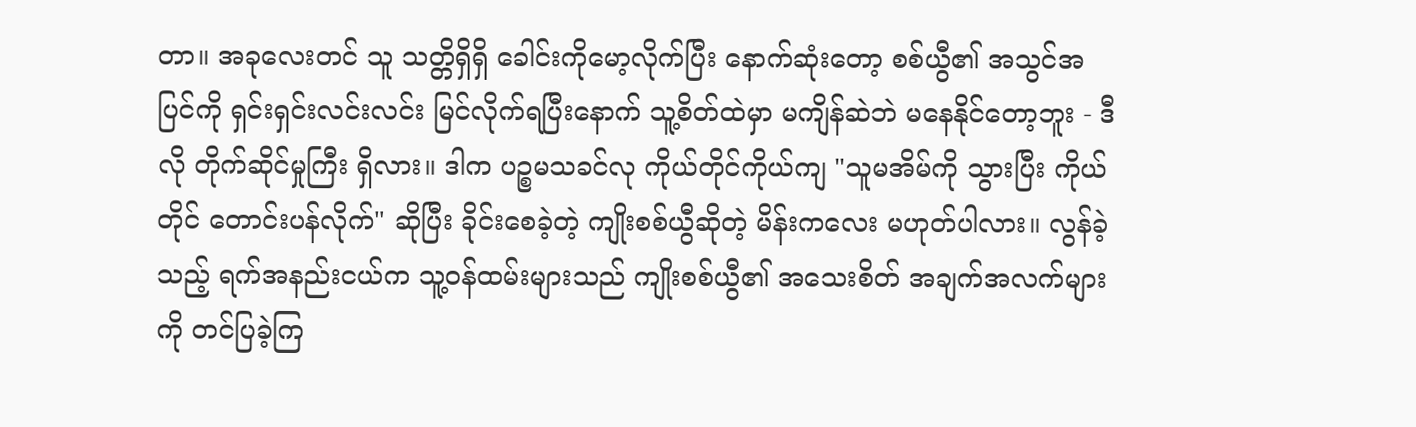တာ။ အခုလေးတင် သူ သတ္တိရှိရှိ ခေါင်းကိုမော့လိုက်ပြီး နောက်ဆုံးတော့ စစ်ယွီ၏ အသွင်အပြင်ကို ရှင်းရှင်းလင်းလင်း မြင်လိုက်ရပြီးနောက် သူ့စိတ်ထဲမှာ မကျိန်ဆဲဘဲ မနေနိုင်တော့ဘူး - ဒီလို တိုက်ဆိုင်မှုကြီး ရှိလား။ ဒါက ပဉ္စမသခင်လု ကိုယ်တိုင်ကိုယ်ကျ "သူမအိမ်ကို သွားပြီး ကိုယ်တိုင် တောင်းပန်လိုက်" ဆိုပြီး ခိုင်းစေခဲ့တဲ့ ကျိုးစစ်ယွီဆိုတဲ့ မိန်းကလေး မဟုတ်ပါလား။ လွန်ခဲ့သည့် ရက်အနည်းငယ်က သူ့ဝန်ထမ်းများသည် ကျိုးစစ်ယွီ၏ အသေးစိတ် အချက်အလက်များကို တင်ပြခဲ့ကြ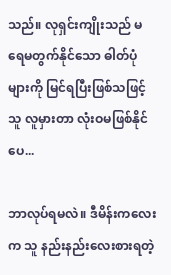သည်။ လုရှင်းကျိုးသည် မရေမတွက်နိုင်သော ဓါတ်ပုံများကို မြင်ရပြီးဖြစ်သဖြင့် သူ လူမှားတာ လုံးဝမဖြစ်နိုင်ပေ...

ဘာလုပ်ရမလဲ။ ဒီမိန်းကလေးက သူ နည်းနည်းလေးစားရတဲ့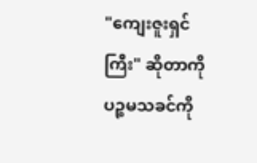"ကျေးဇူးရှင်ကြီး" ဆိုတာကို ပဉ္စမသခင်ကို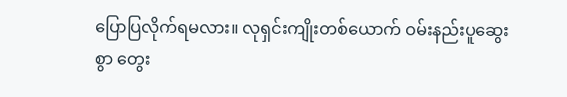ပြောပြလိုက်ရမလား။ လုရှင်းကျိုးတစ်ယောက် ဝမ်းနည်းပူဆွေးစွာ တွေး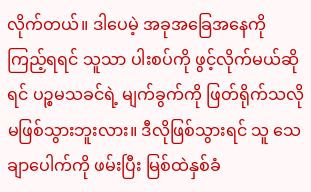လိုက်တယ်။ ဒါပေမဲ့ အခုအခြေအနေကို ကြည့်ရရင် သူသာ ပါးစပ်ကို ဖွင့်လိုက်မယ်ဆိုရင် ပဉ္စမသခင်ရဲ့ မျက်ခွက်ကို ဖြတ်ရိုက်သလို မဖြစ်သွားဘူးလား။ ဒီလိုဖြစ်သွားရင် သူ သေချာပေါက်ကို ဖမ်းပြီး မြစ်ထဲနှစ်ခံ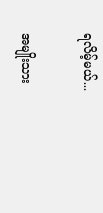ရလိမ့်မယ်...

အမျိုးသား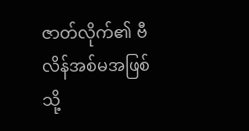ဇာတ်လိုက်၏ ဗီလိန်အစ်မအဖြစ်သို့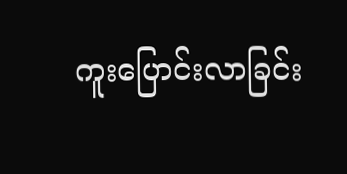ကူးပြောင်းလာခြင်း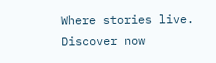Where stories live. Discover now